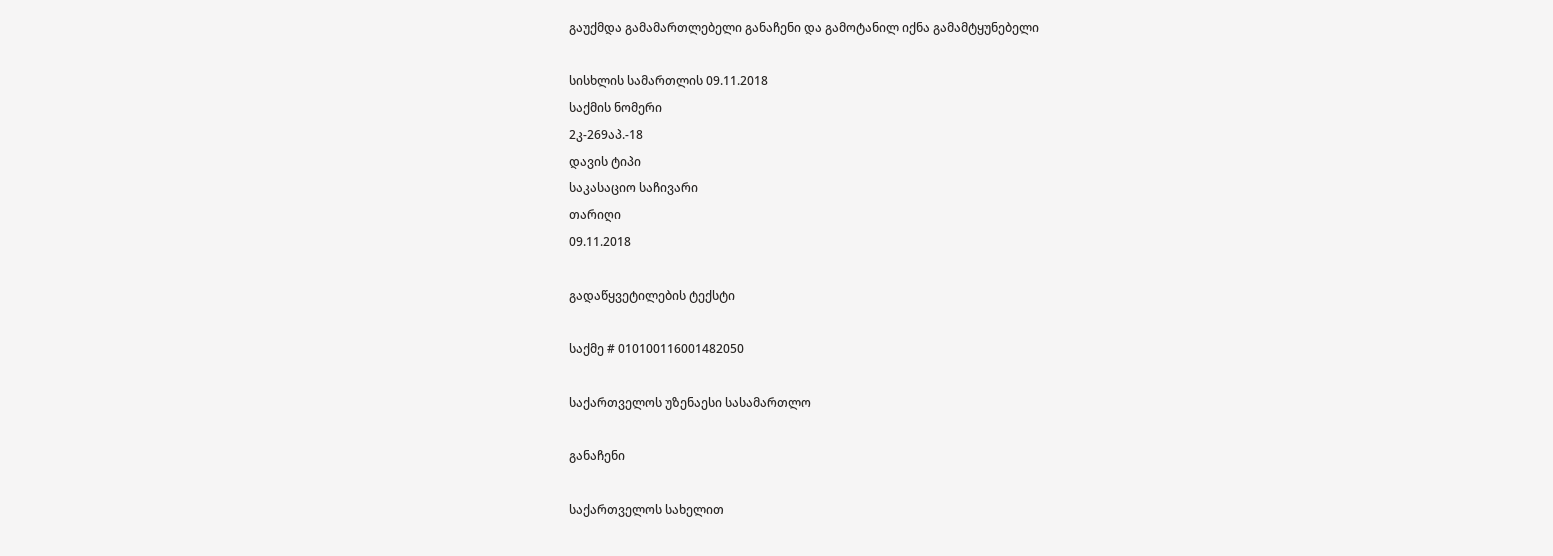გაუქმდა გამამართლებელი განაჩენი და გამოტანილ იქნა გამამტყუნებელი

სისხლის სამართლის 09.11.2018
საქმის ნომერი
2კ-269აპ.-18
დავის ტიპი
საკასაციო საჩივარი
თარიღი
09.11.2018

გადაწყვეტილების ტექსტი

საქმე # 010100116001482050

საქართველოს უზენაესი სასამართლო

განაჩენი

საქართველოს სახელით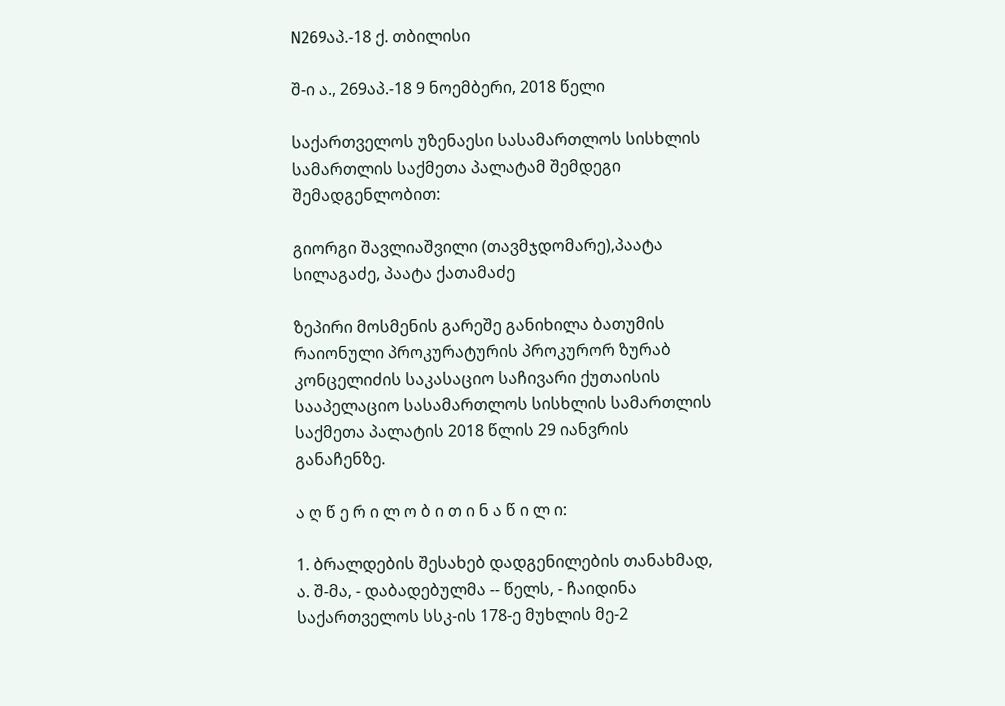N269აპ.-18 ქ. თბილისი

შ-ი ა., 269აპ.-18 9 ნოემბერი, 2018 წელი

საქართველოს უზენაესი სასამართლოს სისხლის სამართლის საქმეთა პალატამ შემდეგი შემადგენლობით:

გიორგი შავლიაშვილი (თავმჯდომარე),პაატა სილაგაძე, პაატა ქათამაძე

ზეპირი მოსმენის გარეშე განიხილა ბათუმის რაიონული პროკურატურის პროკურორ ზურაბ კონცელიძის საკასაციო საჩივარი ქუთაისის სააპელაციო სასამართლოს სისხლის სამართლის საქმეთა პალატის 2018 წლის 29 იანვრის განაჩენზე.

ა ღ წ ე რ ი ლ ო ბ ი თ ი ნ ა წ ი ლ ი:

1. ბრალდების შესახებ დადგენილების თანახმად, ა. შ-მა, - დაბადებულმა -- წელს, - ჩაიდინა საქართველოს სსკ-ის 178-ე მუხლის მე-2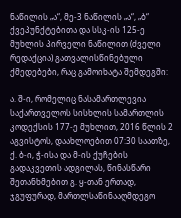ნაწილის „ა“, მე-3 ნაწილის „ა“, „ბ“ ქვეპუნქტებითა და სსკ-ის 125-ე მუხლის პირველი ნაწილით (ძველი რედაქცია) გათვალისწინებული ქმედებები, რაც გამოიხატა შემდეგში:

ა. შ-ი, რომელიც ნასამართლევია საქართველოს სისხლის სამართლის კოდექსის 177-ე მუხლით, 2016 წლის 2 აგვისტოს, დაახლოებით 07:30 საათზე, ქ. ბ-ი, ჭ-ისა და მ-ის ქუჩების გადაკვეთის ადგილას, წინასწარი შეთანხმებით გ. ყ-თან ერთად, ჯგუფურად, მართლსაწინააღმდეგო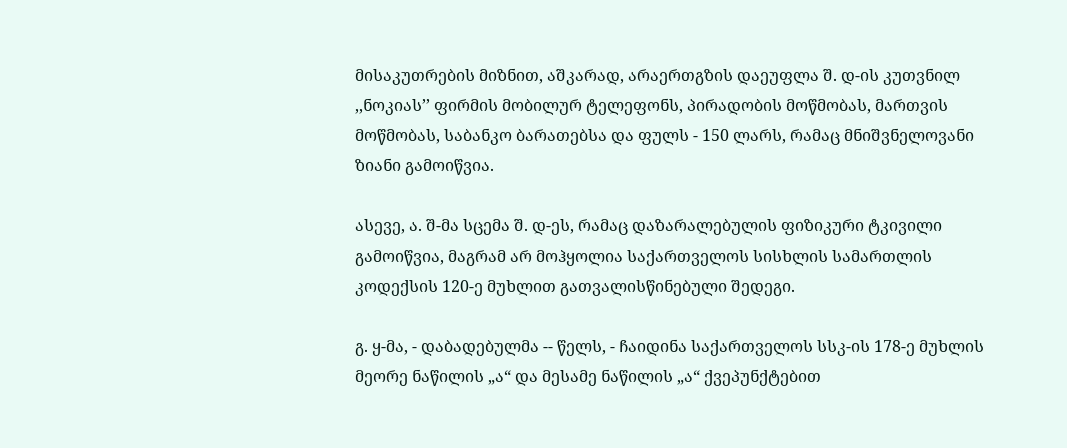მისაკუთრების მიზნით, აშკარად, არაერთგზის დაეუფლა შ. დ-ის კუთვნილ ,,ნოკიას’’ ფირმის მობილურ ტელეფონს, პირადობის მოწმობას, მართვის მოწმობას, საბანკო ბარათებსა და ფულს - 150 ლარს, რამაც მნიშვნელოვანი ზიანი გამოიწვია.

ასევე, ა. შ-მა სცემა შ. დ-ეს, რამაც დაზარალებულის ფიზიკური ტკივილი გამოიწვია, მაგრამ არ მოჰყოლია საქართველოს სისხლის სამართლის კოდექსის 120-ე მუხლით გათვალისწინებული შედეგი.

გ. ყ-მა, - დაბადებულმა -- წელს, - ჩაიდინა საქართველოს სსკ-ის 178-ე მუხლის მეორე ნაწილის „ა“ და მესამე ნაწილის „ა“ ქვეპუნქტებით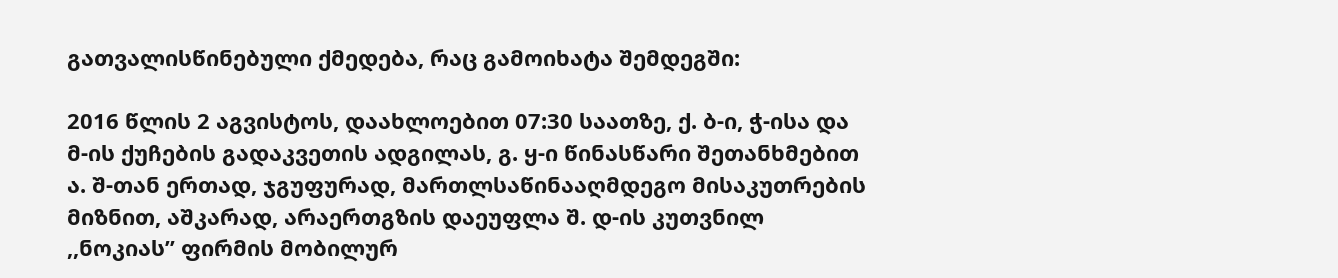გათვალისწინებული ქმედება, რაც გამოიხატა შემდეგში:

2016 წლის 2 აგვისტოს, დაახლოებით 07:30 საათზე, ქ. ბ-ი, ჭ-ისა და მ-ის ქუჩების გადაკვეთის ადგილას, გ. ყ-ი წინასწარი შეთანხმებით ა. შ-თან ერთად, ჯგუფურად, მართლსაწინააღმდეგო მისაკუთრების მიზნით, აშკარად, არაერთგზის დაეუფლა შ. დ-ის კუთვნილ ,,ნოკიას’’ ფირმის მობილურ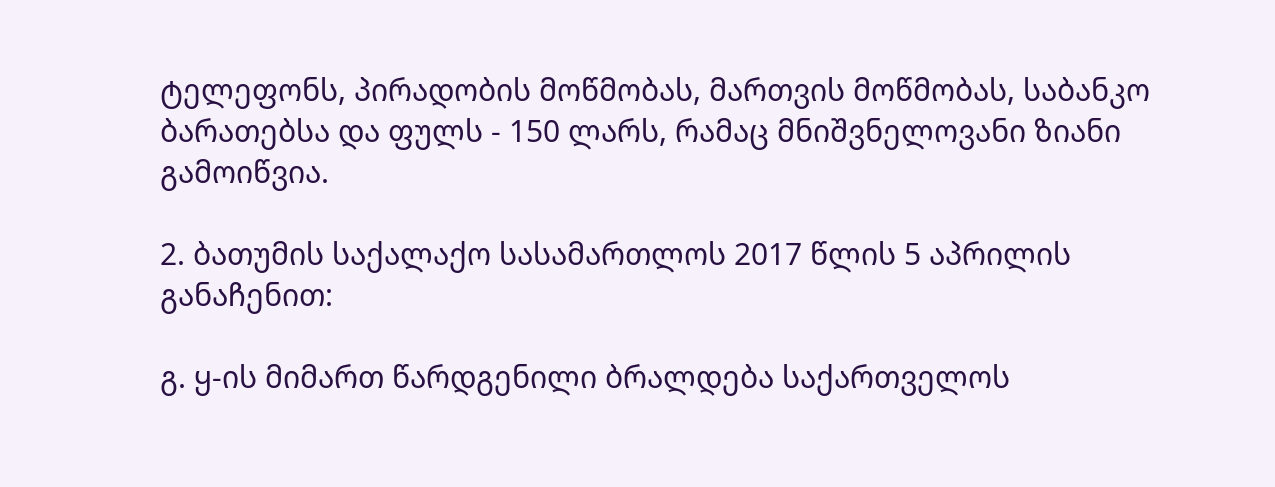ტელეფონს, პირადობის მოწმობას, მართვის მოწმობას, საბანკო ბარათებსა და ფულს - 150 ლარს, რამაც მნიშვნელოვანი ზიანი გამოიწვია.

2. ბათუმის საქალაქო სასამართლოს 2017 წლის 5 აპრილის განაჩენით:

გ. ყ-ის მიმართ წარდგენილი ბრალდება საქართველოს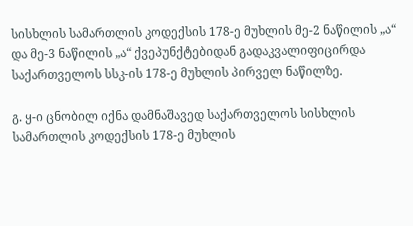სისხლის სამართლის კოდექსის 178-ე მუხლის მე-2 ნაწილის „ა“ და მე-3 ნაწილის „ა“ ქვეპუნქტებიდან გადაკვალიფიცირდა საქართველოს სსკ-ის 178-ე მუხლის პირველ ნაწილზე.

გ. ყ-ი ცნობილ იქნა დამნაშავედ საქართველოს სისხლის სამართლის კოდექსის 178-ე მუხლის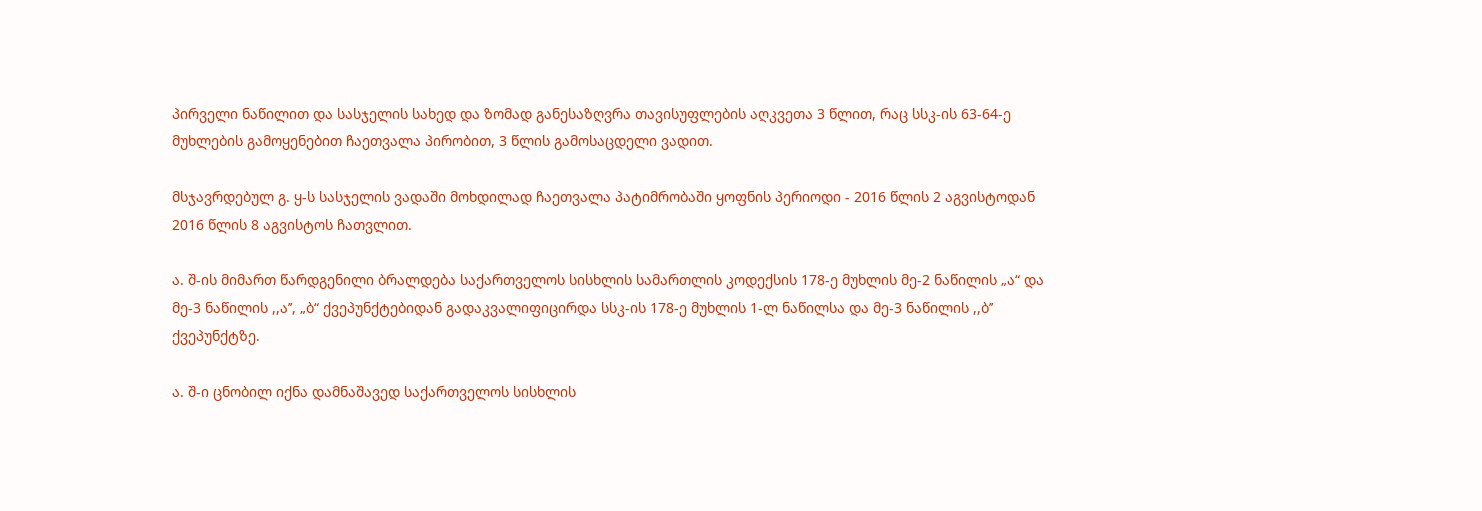პირველი ნაწილით და სასჯელის სახედ და ზომად განესაზღვრა თავისუფლების აღკვეთა 3 წლით, რაც სსკ-ის 63-64-ე მუხლების გამოყენებით ჩაეთვალა პირობით, 3 წლის გამოსაცდელი ვადით.

მსჯავრდებულ გ. ყ-ს სასჯელის ვადაში მოხდილად ჩაეთვალა პატიმრობაში ყოფნის პერიოდი - 2016 წლის 2 აგვისტოდან 2016 წლის 8 აგვისტოს ჩათვლით.

ა. შ-ის მიმართ წარდგენილი ბრალდება საქართველოს სისხლის სამართლის კოდექსის 178-ე მუხლის მე-2 ნაწილის „ა“ და მე-3 ნაწილის ,,ა’’, „ბ“ ქვეპუნქტებიდან გადაკვალიფიცირდა სსკ-ის 178-ე მუხლის 1-ლ ნაწილსა და მე-3 ნაწილის ,,ბ’’ ქვეპუნქტზე.

ა. შ-ი ცნობილ იქნა დამნაშავედ საქართველოს სისხლის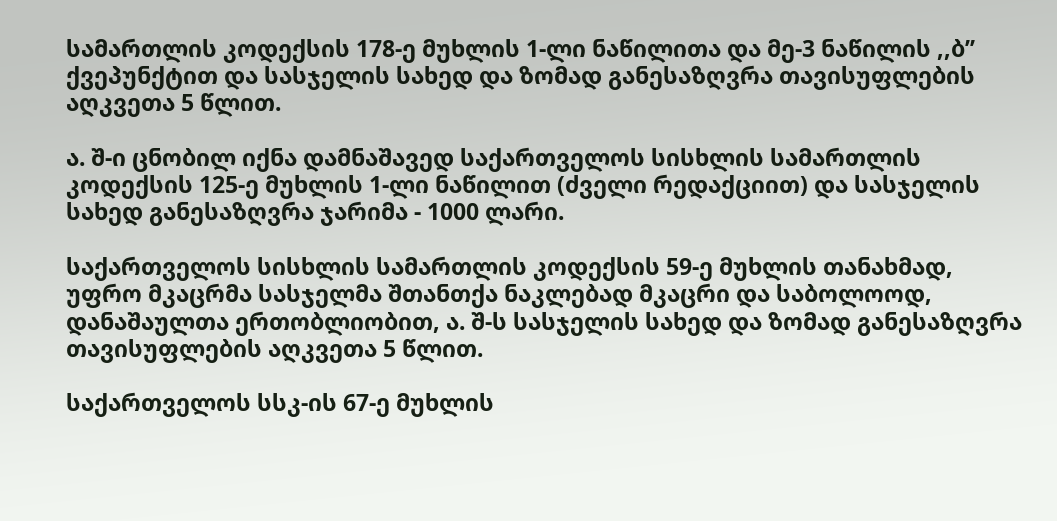სამართლის კოდექსის 178-ე მუხლის 1-ლი ნაწილითა და მე-3 ნაწილის ,,ბ’’ ქვეპუნქტით და სასჯელის სახედ და ზომად განესაზღვრა თავისუფლების აღკვეთა 5 წლით.

ა. შ-ი ცნობილ იქნა დამნაშავედ საქართველოს სისხლის სამართლის კოდექსის 125-ე მუხლის 1-ლი ნაწილით (ძველი რედაქციით) და სასჯელის სახედ განესაზღვრა ჯარიმა - 1000 ლარი.

საქართველოს სისხლის სამართლის კოდექსის 59-ე მუხლის თანახმად, უფრო მკაცრმა სასჯელმა შთანთქა ნაკლებად მკაცრი და საბოლოოდ, დანაშაულთა ერთობლიობით, ა. შ-ს სასჯელის სახედ და ზომად განესაზღვრა თავისუფლების აღკვეთა 5 წლით.

საქართველოს სსკ-ის 67-ე მუხლის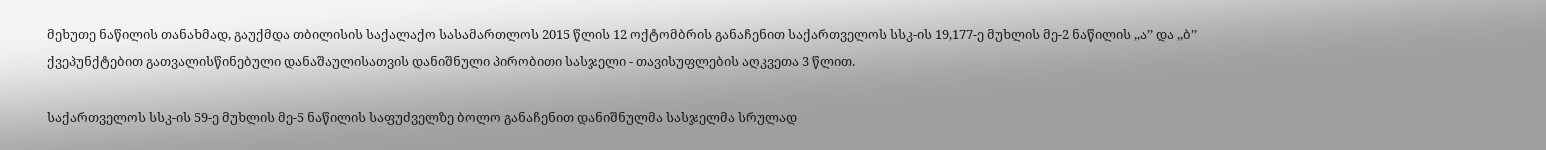მეხუთე ნაწილის თანახმად, გაუქმდა თბილისის საქალაქო სასამართლოს 2015 წლის 12 ოქტომბრის განაჩენით საქართველოს სსკ-ის 19,177-ე მუხლის მე-2 ნაწილის ,,ა’’ და ,,ბ’’ ქვეპუნქტებით გათვალისწინებული დანაშაულისათვის დანიშნული პირობითი სასჯელი - თავისუფლების აღკვეთა 3 წლით.

საქართველოს სსკ-ის 59-ე მუხლის მე-5 ნაწილის საფუძველზე ბოლო განაჩენით დანიშნულმა სასჯელმა სრულად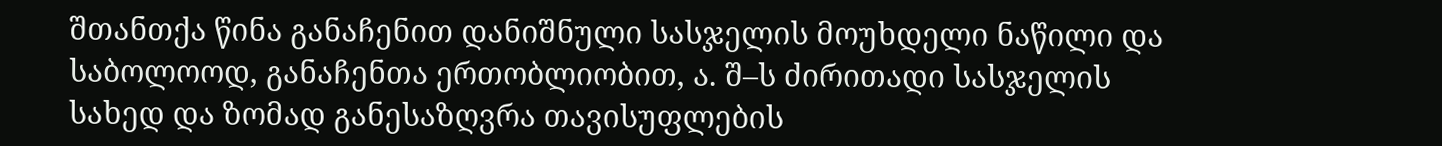შთანთქა წინა განაჩენით დანიშნული სასჯელის მოუხდელი ნაწილი და საბოლოოდ, განაჩენთა ერთობლიობით, ა. შ–ს ძირითადი სასჯელის სახედ და ზომად განესაზღვრა თავისუფლების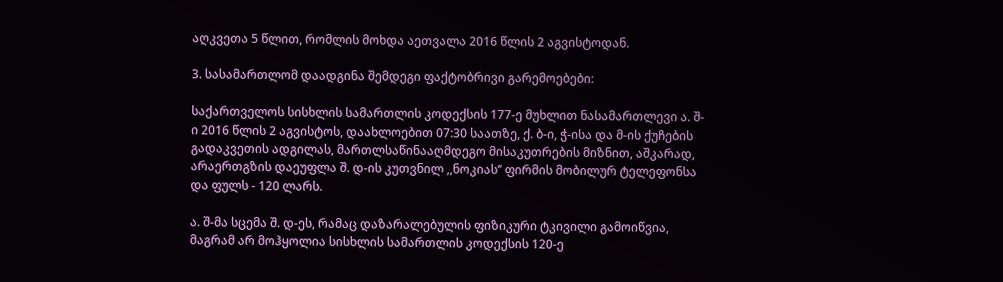აღკვეთა 5 წლით, რომლის მოხდა აეთვალა 2016 წლის 2 აგვისტოდან.

3. სასამართლომ დაადგინა შემდეგი ფაქტობრივი გარემოებები:

საქართველოს სისხლის სამართლის კოდექსის 177-ე მუხლით ნასამართლევი ა. შ-ი 2016 წლის 2 აგვისტოს, დაახლოებით 07:30 საათზე, ქ. ბ-ი, ჭ-ისა და მ-ის ქუჩების გადაკვეთის ადგილას, მართლსაწინააღმდეგო მისაკუთრების მიზნით, აშკარად, არაერთგზის დაეუფლა შ. დ-ის კუთვნილ ,,ნოკიას’’ ფირმის მობილურ ტელეფონსა და ფულს - 120 ლარს.

ა. შ-მა სცემა შ. დ-ეს, რამაც დაზარალებულის ფიზიკური ტკივილი გამოიწვია, მაგრამ არ მოჰყოლია სისხლის სამართლის კოდექსის 120-ე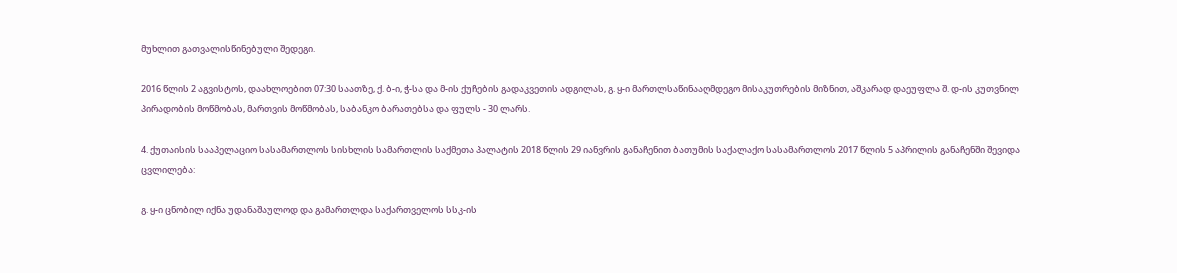მუხლით გათვალისწინებული შედეგი.

2016 წლის 2 აგვისტოს, დაახლოებით 07:30 საათზე, ქ. ბ-ი, ჭ-სა და მ-ის ქუჩების გადაკვეთის ადგილას, გ. ყ-ი მართლსაწინააღმდეგო მისაკუთრების მიზნით, აშკარად დაეუფლა შ. დ-ის კუთვნილ პირადობის მოწმობას, მართვის მოწმობას, საბანკო ბარათებსა და ფულს - 30 ლარს.

4. ქუთაისის სააპელაციო სასამართლოს სისხლის სამართლის საქმეთა პალატის 2018 წლის 29 იანვრის განაჩენით ბათუმის საქალაქო სასამართლოს 2017 წლის 5 აპრილის განაჩენში შევიდა ცვლილება:

გ. ყ-ი ცნობილ იქნა უდანაშაულოდ და გამართლდა საქართველოს სსკ-ის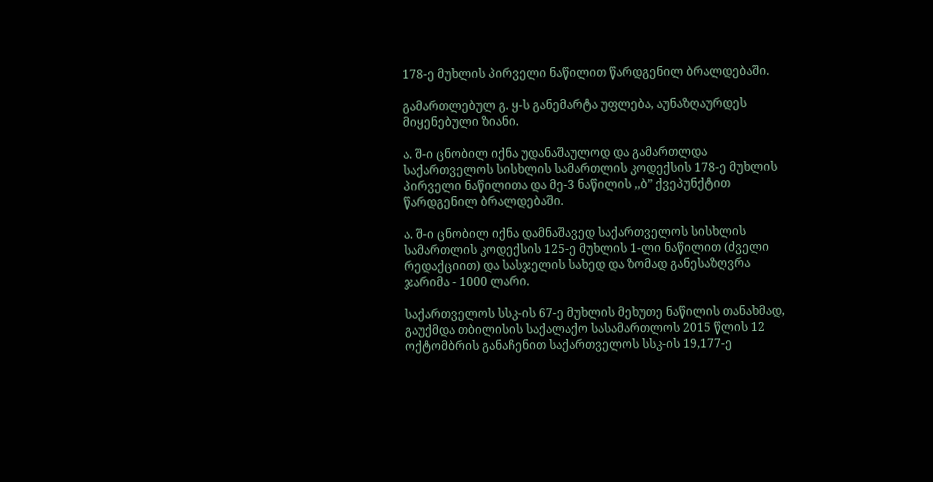178-ე მუხლის პირველი ნაწილით წარდგენილ ბრალდებაში.

გამართლებულ გ. ყ-ს განემარტა უფლება, აუნაზღაურდეს მიყენებული ზიანი.

ა. შ-ი ცნობილ იქნა უდანაშაულოდ და გამართლდა საქართველოს სისხლის სამართლის კოდექსის 178-ე მუხლის პირველი ნაწილითა და მე-3 ნაწილის ,,ბ” ქვეპუნქტით წარდგენილ ბრალდებაში.

ა. შ-ი ცნობილ იქნა დამნაშავედ საქართველოს სისხლის სამართლის კოდექსის 125-ე მუხლის 1-ლი ნაწილით (ძველი რედაქციით) და სასჯელის სახედ და ზომად განესაზღვრა ჯარიმა - 1000 ლარი.

საქართველოს სსკ-ის 67-ე მუხლის მეხუთე ნაწილის თანახმად, გაუქმდა თბილისის საქალაქო სასამართლოს 2015 წლის 12 ოქტომბრის განაჩენით საქართველოს სსკ-ის 19,177-ე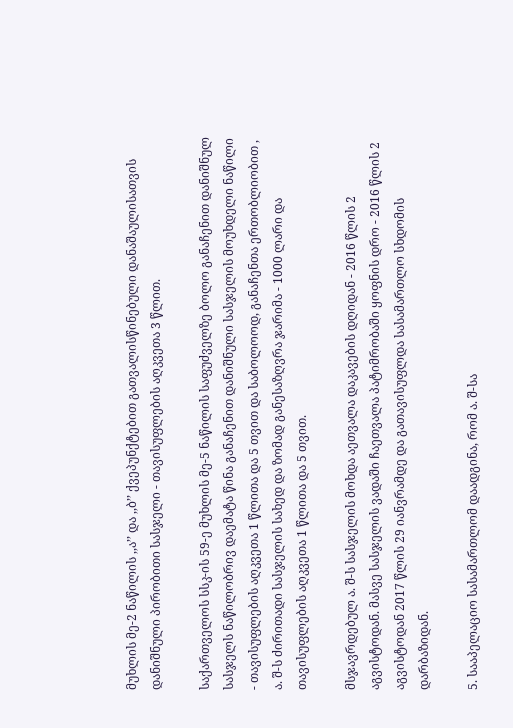მუხლის მე-2 ნაწილის ,,ა’’ და ,,ბ’’ ქვეპუნქტებით გათვალისწინებული დანაშაულისათვის დანიშნული პირობითი სასჯელი - თავისუფლების აღკვეთა 3 წლით.

საქართველოს სსკ-ის 59-ე მუხლის მე-5 ნაწილის საფუძველზე ბოლო განაჩენით დანიშნულ სასჯელს ნაწილობრივ დაემატა წინა განაჩენით დანიშნული სასჯელის მოუხდელი ნაწილი - თავისუფლების აღკვეთა 1 წლითა და 5 თვით და საბოლოოდ, განაჩენთა ერთობლიობით , ა. შ-ს ძირითადი სასჯელის სახედ და ზომად განესაზღვრა ჯარიმა - 1000 ლარი და თავისუფლების აღკვეთა 1 წლითა და 5 თვით.

მსჯავრდებულ ა. შ-ს სასჯელის მოხდა აეთვალა დაკავების დღიდან - 2016 წლის 2 აგვისტოდან. მასვე სასჯელის ვადაში ჩაეთვალა პატიმრობაში ყოფნის დრო - 2016 წლის 2 აგვისტოდან 2017 წლის 29 იანვრამდე და გათავისუფლდა სასამართლო სხდომის დარბაზიდან.

5. სააპელაციო სასამართლომ დაადგინა, რომ ა. შ-სა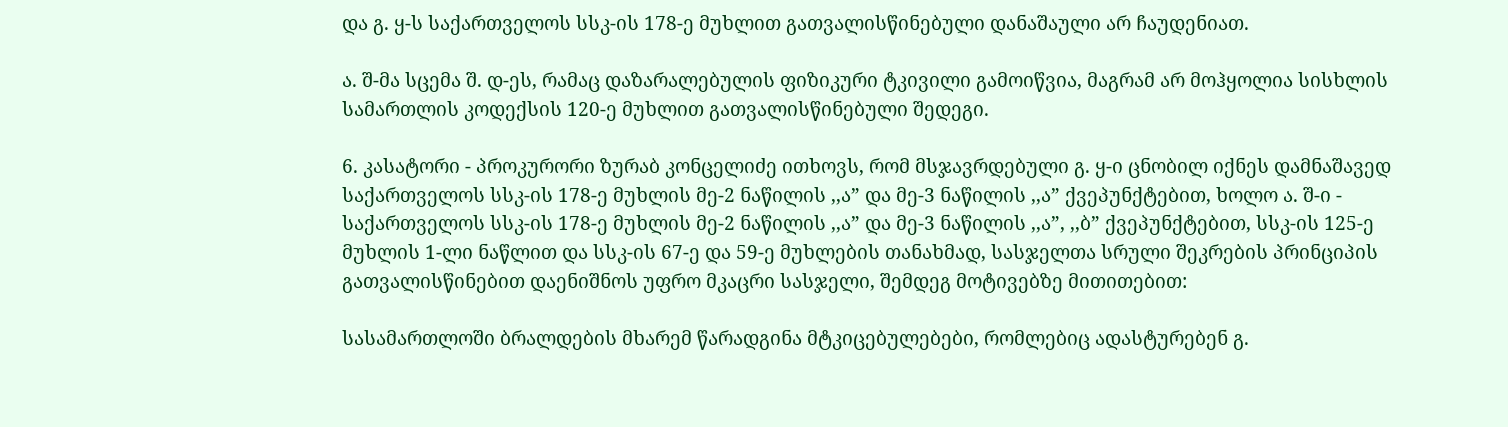და გ. ყ-ს საქართველოს სსკ-ის 178-ე მუხლით გათვალისწინებული დანაშაული არ ჩაუდენიათ.

ა. შ-მა სცემა შ. დ-ეს, რამაც დაზარალებულის ფიზიკური ტკივილი გამოიწვია, მაგრამ არ მოჰყოლია სისხლის სამართლის კოდექსის 120-ე მუხლით გათვალისწინებული შედეგი.

6. კასატორი - პროკურორი ზურაბ კონცელიძე ითხოვს, რომ მსჯავრდებული გ. ყ-ი ცნობილ იქნეს დამნაშავედ საქართველოს სსკ-ის 178-ე მუხლის მე-2 ნაწილის ,,ა” და მე-3 ნაწილის ,,ა” ქვეპუნქტებით, ხოლო ა. შ-ი - საქართველოს სსკ-ის 178-ე მუხლის მე-2 ნაწილის ,,ა” და მე-3 ნაწილის ,,ა”, ,,ბ” ქვეპუნქტებით, სსკ-ის 125-ე მუხლის 1-ლი ნაწლით და სსკ-ის 67-ე და 59-ე მუხლების თანახმად, სასჯელთა სრული შეკრების პრინციპის გათვალისწინებით დაენიშნოს უფრო მკაცრი სასჯელი, შემდეგ მოტივებზე მითითებით:

სასამართლოში ბრალდების მხარემ წარადგინა მტკიცებულებები, რომლებიც ადასტურებენ გ.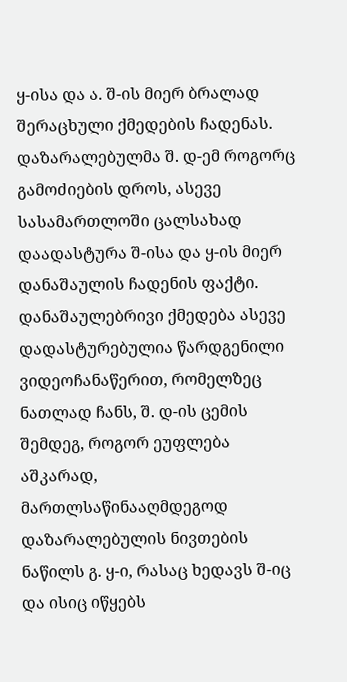ყ-ისა და ა. შ-ის მიერ ბრალად შერაცხული ქმედების ჩადენას. დაზარალებულმა შ. დ-ემ როგორც გამოძიების დროს, ასევე სასამართლოში ცალსახად დაადასტურა შ-ისა და ყ-ის მიერ დანაშაულის ჩადენის ფაქტი. დანაშაულებრივი ქმედება ასევე დადასტურებულია წარდგენილი ვიდეოჩანაწერით, რომელზეც ნათლად ჩანს, შ. დ-ის ცემის შემდეგ, როგორ ეუფლება აშკარად, მართლსაწინააღმდეგოდ დაზარალებულის ნივთების ნაწილს გ. ყ-ი, რასაც ხედავს შ-იც და ისიც იწყებს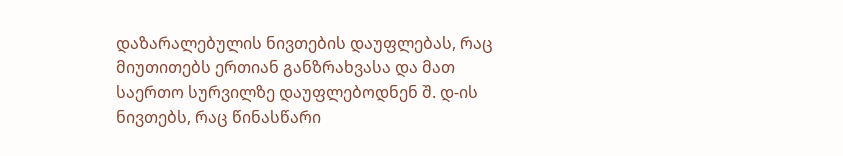დაზარალებულის ნივთების დაუფლებას, რაც მიუთითებს ერთიან განზრახვასა და მათ საერთო სურვილზე დაუფლებოდნენ შ. დ-ის ნივთებს, რაც წინასწარი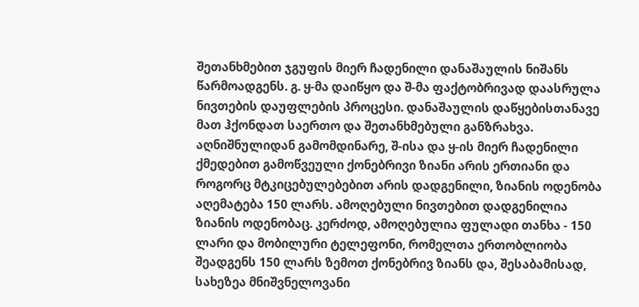შეთანხმებით ჯგუფის მიერ ჩადენილი დანაშაულის ნიშანს წარმოადგენს. გ. ყ-მა დაიწყო და შ-მა ფაქტობრივად დაასრულა ნივთების დაუფლების პროცესი. დანაშაულის დაწყებისთანავე მათ ჰქონდათ საერთო და შეთანხმებული განზრახვა. აღნიშნულიდან გამომდინარე, შ-ისა და ყ-ის მიერ ჩადენილი ქმედებით გამოწვეული ქონებრივი ზიანი არის ერთიანი და როგორც მტკიცებულებებით არის დადგენილი, ზიანის ოდენობა აღემატება 150 ლარს. ამოღებული ნივთებით დადგენილია ზიანის ოდენობაც. კერძოდ, ამოღებულია ფულადი თანხა - 150 ლარი და მობილური ტელეფონი, რომელთა ერთობლიობა შეადგენს 150 ლარს ზემოთ ქონებრივ ზიანს და, შესაბამისად, სახეზეა მნიშვნელოვანი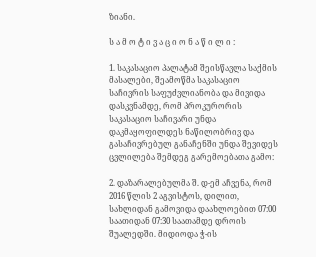ზიანი.

ს ა მ ო ტ ი ვ ა ც ი ო ნ ა წ ი ლ ი :

1. საკასაციო პალატამ შეისწავლა საქმის მასალები, შეამოწმა საკასაციო საჩივრის საფუძვლიანობა და მივიდა დასკვნამდე, რომ პროკურორის საკასაციო საჩივარი უნდა დაკმაყოფილდეს ნაწილობრივ და გასაჩივრებულ განაჩენში უნდა შევიდეს ცვლილება შემდეგ გარემოებათა გამო:

2. დაზარალებულმა შ. დ-ემ აჩვენა, რომ 2016 წლის 2 აგვისტოს, დილით, სახლიდან გამოვიდა დაახლოებით 07:00 საათიდან 07:30 საათამდე დროის შუალედში. მიდიოდა ჭ-ის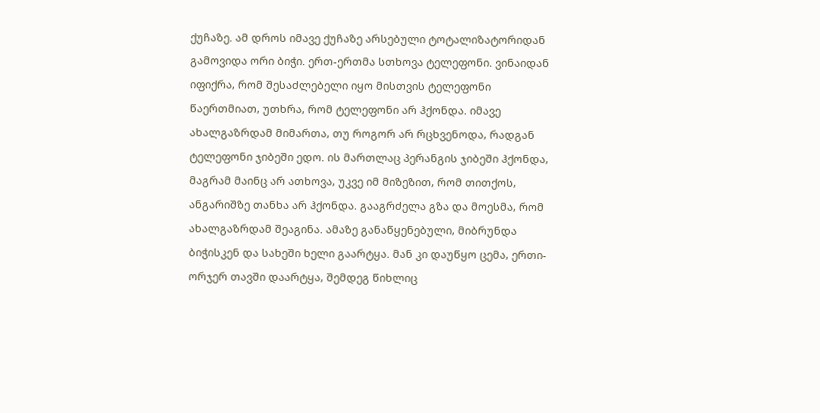ქუჩაზე. ამ დროს იმავე ქუჩაზე არსებული ტოტალიზატორიდან გამოვიდა ორი ბიჭი. ერთ-ერთმა სთხოვა ტელეფონი. ვინაიდან იფიქრა, რომ შესაძლებელი იყო მისთვის ტელეფონი წაერთმიათ, უთხრა, რომ ტელეფონი არ ჰქონდა. იმავე ახალგაზრდამ მიმართა, თუ როგორ არ რცხვენოდა, რადგან ტელეფონი ჯიბეში ედო. ის მართლაც პერანგის ჯიბეში ჰქონდა, მაგრამ მაინც არ ათხოვა, უკვე იმ მიზეზით, რომ თითქოს, ანგარიშზე თანხა არ ჰქონდა. გააგრძელა გზა და მოესმა, რომ ახალგაზრდამ შეაგინა. ამაზე განაწყენებული, მიბრუნდა ბიჭისკენ და სახეში ხელი გაარტყა. მან კი დაუწყო ცემა, ერთი-ორჯერ თავში დაარტყა, შემდეგ წიხლიც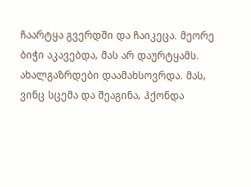ჩაარტყა გვერდში და ჩაიკეცა. მეორე ბიჭი აკავებდა, მას არ დაურტყამს. ახალგაზრდები დაამახსოვრდა. მას, ვინც სცემა და შეაგინა, ჰქონდა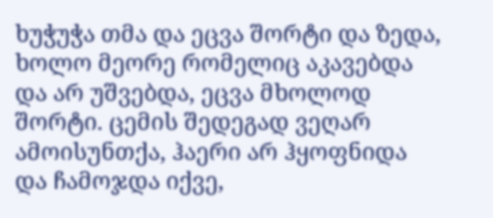ხუჭუჭა თმა და ეცვა შორტი და ზედა, ხოლო მეორე რომელიც აკავებდა და არ უშვებდა, ეცვა მხოლოდ შორტი. ცემის შედეგად ვეღარ ამოისუნთქა, ჰაერი არ ჰყოფნიდა და ჩამოჯდა იქვე,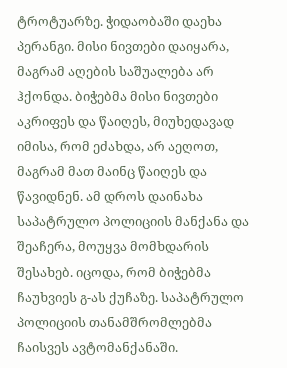ტროტუარზე. ჭიდაობაში დაეხა პერანგი. მისი ნივთები დაიყარა, მაგრამ აღების საშუალება არ ჰქონდა. ბიჭებმა მისი ნივთები აკრიფეს და წაიღეს, მიუხედავად იმისა, რომ ეძახდა, არ აეღოთ, მაგრამ მათ მაინც წაიღეს და წავიდნენ. ამ დროს დაინახა საპატრულო პოლიციის მანქანა და შეაჩერა, მოუყვა მომხდარის შესახებ. იცოდა, რომ ბიჭებმა ჩაუხვიეს გ-ას ქუჩაზე. საპატრულო პოლიციის თანამშრომლებმა ჩაისვეს ავტომანქანაში.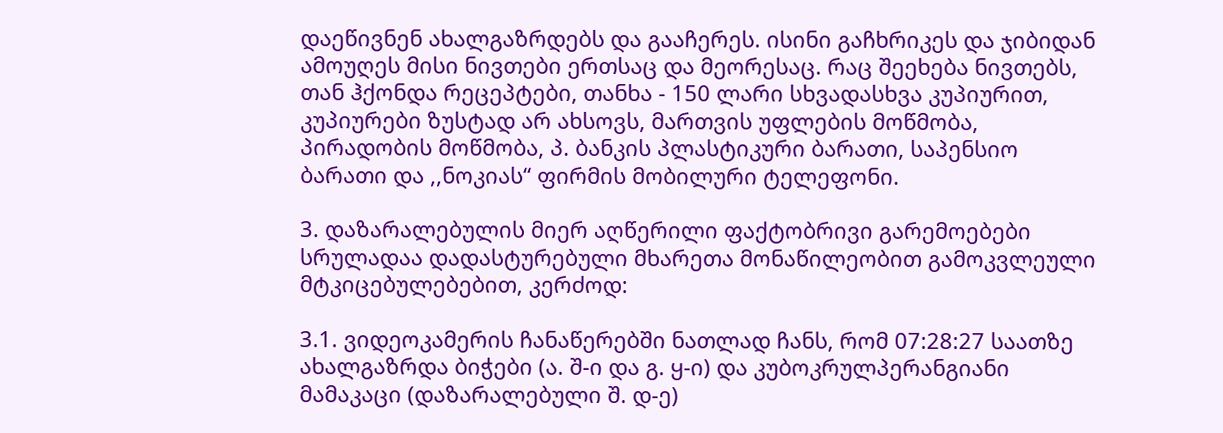დაეწივნენ ახალგაზრდებს და გააჩერეს. ისინი გაჩხრიკეს და ჯიბიდან ამოუღეს მისი ნივთები ერთსაც და მეორესაც. რაც შეეხება ნივთებს, თან ჰქონდა რეცეპტები, თანხა - 150 ლარი სხვადასხვა კუპიურით, კუპიურები ზუსტად არ ახსოვს, მართვის უფლების მოწმობა, პირადობის მოწმობა, პ. ბანკის პლასტიკური ბარათი, საპენსიო ბარათი და ,,ნოკიას“ ფირმის მობილური ტელეფონი.

3. დაზარალებულის მიერ აღწერილი ფაქტობრივი გარემოებები სრულადაა დადასტურებული მხარეთა მონაწილეობით გამოკვლეული მტკიცებულებებით, კერძოდ:

3.1. ვიდეოკამერის ჩანაწერებში ნათლად ჩანს, რომ 07:28:27 საათზე ახალგაზრდა ბიჭები (ა. შ-ი და გ. ყ-ი) და კუბოკრულპერანგიანი მამაკაცი (დაზარალებული შ. დ-ე)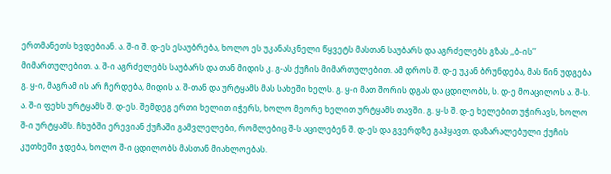ერთმანეთს ხვდებიან. ა. შ-ი შ. დ-ეს ესაუბრება, ხოლო ეს უკანასკნელი წყვეტს მასთან საუბარს და აგრძელებს გზას ,,ბ-ის’’ მიმართულებით. ა. შ-ი აგრძელებს საუბარს და თან მიდის კ. გ-ას ქუჩის მიმართულებით. ამ დროს შ. დ-ე უკან ბრუნდება, მას წინ უდგება გ. ყ-ი, მაგრამ ის არ ჩერდება, მიდის ა. შ-თან და ურტყამს მას სახეში ხელს. გ. ყ-ი მათ შორის დგას და ცდილობს, ს. დ-ე მოაცილოს ა. შ-ს. ა. შ-ი ფეხს ურტყამს შ. დ-ეს. შემდეგ ერთი ხელით იჭერს, ხოლო მეორე ხელით ურტყამს თავში. გ. ყ-ს შ. დ-ე ხელებით უჭირავს, ხოლო შ-ი ურტყამს. ჩხუბში ერევიან ქუჩაში გამვლელები, რომლებიც შ-ს აცილებენ შ. დ-ეს და გვერდზე გაჰყავთ. დაზარალებული ქუჩის კუთხეში ჯდება, ხოლო შ-ი ცდილობს მასთან მიახლოებას.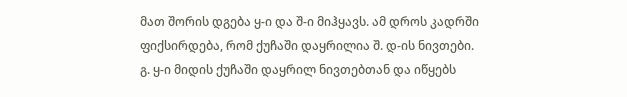მათ შორის დგება ყ-ი და შ-ი მიჰყავს. ამ დროს კადრში ფიქსირდება, რომ ქუჩაში დაყრილია შ. დ-ის ნივთები. გ. ყ-ი მიდის ქუჩაში დაყრილ ნივთებთან და იწყებს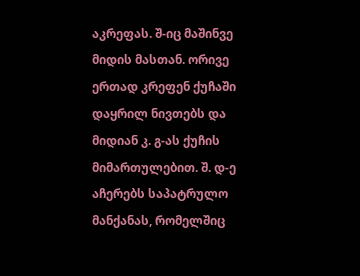აკრეფას. შ-იც მაშინვე მიდის მასთან. ორივე ერთად კრეფენ ქუჩაში დაყრილ ნივთებს და მიდიან კ. გ-ას ქუჩის მიმართულებით. შ. დ-ე აჩერებს საპატრულო მანქანას, რომელშიც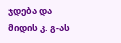ჯდება და მიდის კ. გ-ას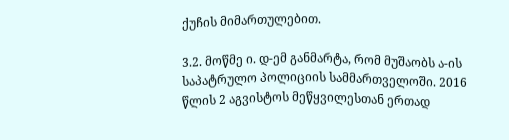ქუჩის მიმართულებით.

3.2. მოწმე ი. დ-ემ განმარტა, რომ მუშაობს ა-ის საპატრულო პოლიციის სამმართველოში. 2016 წლის 2 აგვისტოს მეწყვილესთან ერთად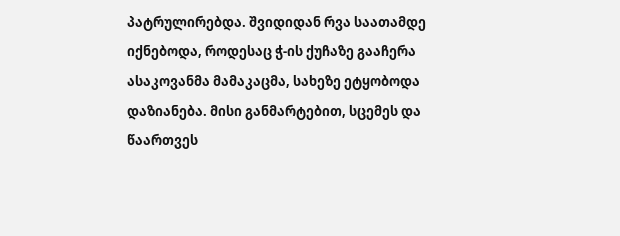პატრულირებდა. შვიდიდან რვა საათამდე იქნებოდა, როდესაც ჭ-ის ქუჩაზე გააჩერა ასაკოვანმა მამაკაცმა, სახეზე ეტყობოდა დაზიანება. მისი განმარტებით, სცემეს და წაართვეს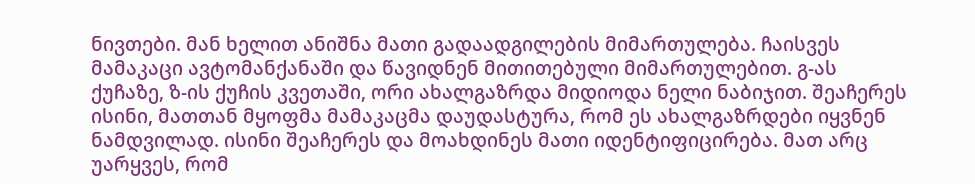ნივთები. მან ხელით ანიშნა მათი გადაადგილების მიმართულება. ჩაისვეს მამაკაცი ავტომანქანაში და წავიდნენ მითითებული მიმართულებით. გ-ას ქუჩაზე, ზ-ის ქუჩის კვეთაში, ორი ახალგაზრდა მიდიოდა ნელი ნაბიჯით. შეაჩერეს ისინი, მათთან მყოფმა მამაკაცმა დაუდასტურა, რომ ეს ახალგაზრდები იყვნენ ნამდვილად. ისინი შეაჩერეს და მოახდინეს მათი იდენტიფიცირება. მათ არც უარყვეს, რომ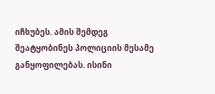იჩხუბეს. ამის შემდეგ შეატყობინეს პოლიციის მესამე განყოფილებას. ისინი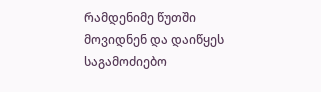რამდენიმე წუთში მოვიდნენ და დაიწყეს საგამოძიებო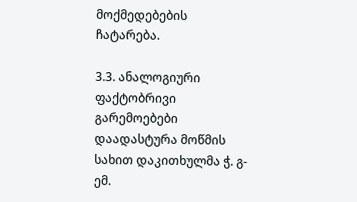მოქმედებების ჩატარება.

3.3. ანალოგიური ფაქტობრივი გარემოებები დაადასტურა მოწმის სახით დაკითხულმა ჭ. გ-ემ.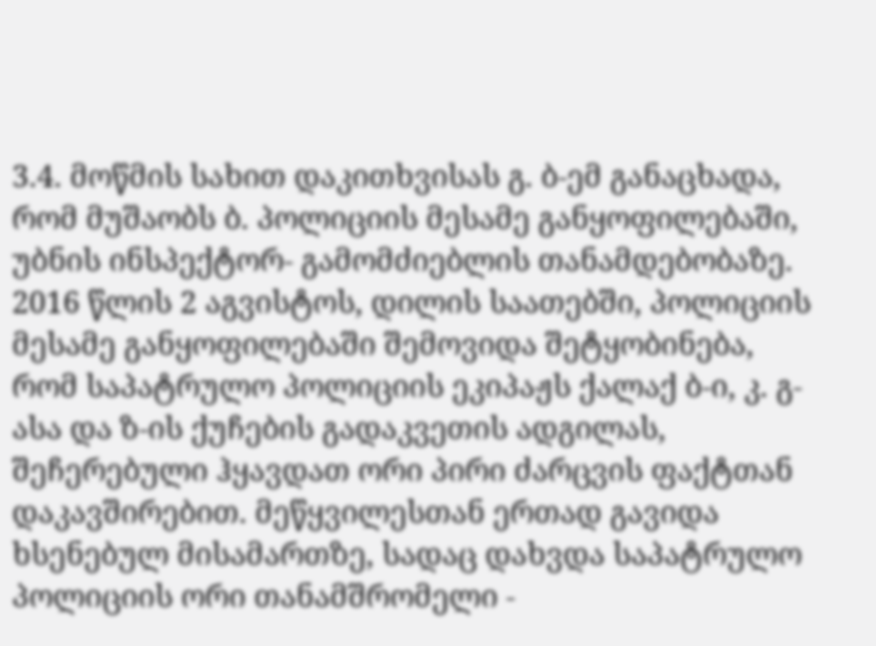3.4. მოწმის სახით დაკითხვისას გ. ბ-ემ განაცხადა, რომ მუშაობს ბ. პოლიციის მესამე განყოფილებაში, უბნის ინსპექტორ- გამომძიებლის თანამდებობაზე. 2016 წლის 2 აგვისტოს, დილის საათებში, პოლიციის მესამე განყოფილებაში შემოვიდა შეტყობინება, რომ საპატრულო პოლიციის ეკიპაჟს ქალაქ ბ-ი, კ. გ-ასა და ზ-ის ქუჩების გადაკვეთის ადგილას, შეჩერებული ჰყავდათ ორი პირი ძარცვის ფაქტთან დაკავშირებით. მეწყვილესთან ერთად გავიდა ხსენებულ მისამართზე, სადაც დახვდა საპატრულო პოლიციის ორი თანამშრომელი -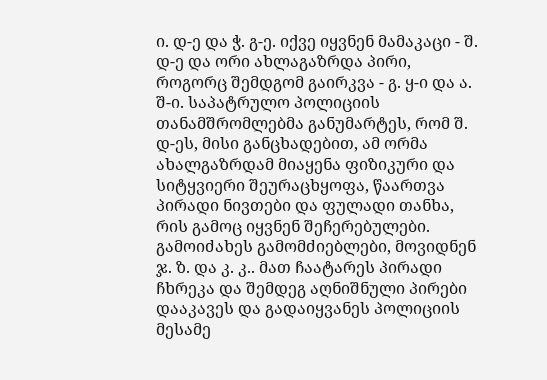ი. დ-ე და ჭ. გ-ე. იქვე იყვნენ მამაკაცი - შ. დ-ე და ორი ახლაგაზრდა პირი, როგორც შემდგომ გაირკვა - გ. ყ-ი და ა. შ-ი. საპატრულო პოლიციის თანამშრომლებმა განუმარტეს, რომ შ. დ-ეს, მისი განცხადებით, ამ ორმა ახალგაზრდამ მიაყენა ფიზიკური და სიტყვიერი შეურაცხყოფა, წაართვა პირადი ნივთები და ფულადი თანხა, რის გამოც იყვნენ შეჩერებულები. გამოიძახეს გამომძიებლები, მოვიდნენ ჯ. ზ. და კ. კ.. მათ ჩაატარეს პირადი ჩხრეკა და შემდეგ აღნიშნული პირები დააკავეს და გადაიყვანეს პოლიციის მესამე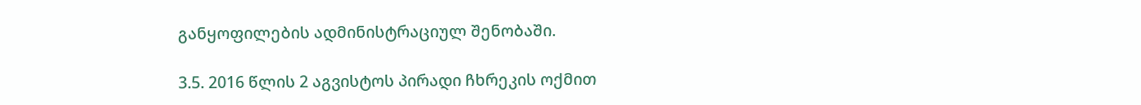განყოფილების ადმინისტრაციულ შენობაში.

3.5. 2016 წლის 2 აგვისტოს პირადი ჩხრეკის ოქმით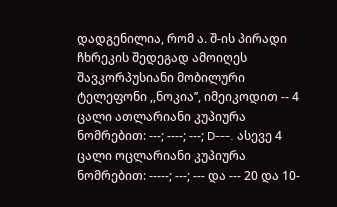დადგენილია, რომ ა. შ-ის პირადი ჩხრეკის შედეგად ამოიღეს შავკორპუსიანი მობილური ტელეფონი ,,ნოკია’’, იმეიკოდით -- 4 ცალი ათლარიანი კუპიურა ნომრებით: ---; ----; ---; D---. ასევე 4 ცალი ოცლარიანი კუპიურა ნომრებით: -----; ---; --- და --- 20 და 10-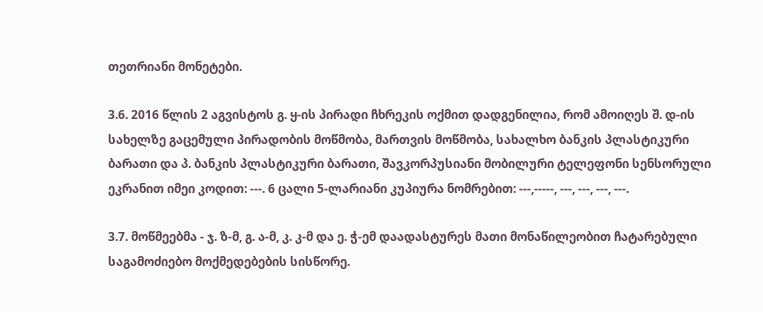თეთრიანი მონეტები.

3.6. 2016 წლის 2 აგვისტოს გ. ყ-ის პირადი ჩხრეკის ოქმით დადგენილია, რომ ამოიღეს შ. დ-ის სახელზე გაცემული პირადობის მოწმობა, მართვის მოწმობა, სახალხო ბანკის პლასტიკური ბარათი და პ. ბანკის პლასტიკური ბარათი, შავკორპუსიანი მობილური ტელეფონი სენსორული ეკრანით იმეი კოდით: ---. 6 ცალი 5-ლარიანი კუპიურა ნომრებით: ---,-----, ---, ---, ---, ---.

3.7. მოწმეებმა - ჯ. ზ-მ, გ. ა-მ, კ. კ-მ და ე. ჭ-ემ დაადასტურეს მათი მონაწილეობით ჩატარებული საგამოძიებო მოქმედებების სისწორე.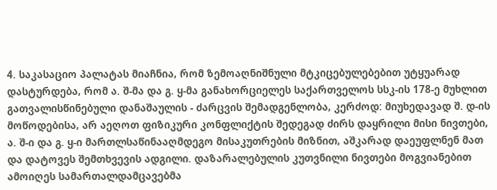4. საკასაციო პალატას მიაჩნია, რომ ზემოაღნიშნული მტკიცებულებებით უტყუარად დასტურდება, რომ ა. შ-მა და გ. ყ-მა განახორციელეს საქართველოს სსკ-ის 178-ე მუხლით გათვალისწინებული დანაშაულის - ძარცვის შემადგენლობა, კერძოდ: მიუხედავად შ. დ-ის მოწოდებისა, არ აეღოთ ფიზიკური კონფლიქტის შედეგად ძირს დაყრილი მისი ნივთები, ა. შ-ი და გ. ყ-ი მართლსაწინააღმდეგო მისაკუთრების მიზნით, აშკარად დაეუფლნენ მათ და დატოვეს შემთხვევის ადგილი. დაზარალებულის კუთვნილი ნივთები მოგვიანებით ამოიღეს სამართალდამცავებმა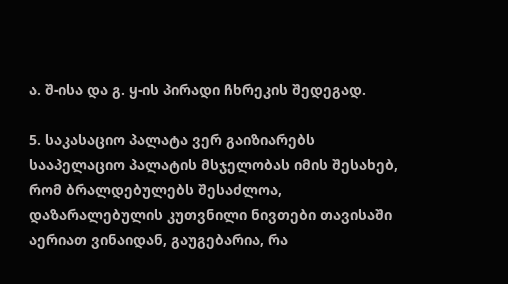ა. შ-ისა და გ. ყ-ის პირადი ჩხრეკის შედეგად.

5. საკასაციო პალატა ვერ გაიზიარებს სააპელაციო პალატის მსჯელობას იმის შესახებ, რომ ბრალდებულებს შესაძლოა, დაზარალებულის კუთვნილი ნივთები თავისაში აერიათ ვინაიდან, გაუგებარია, რა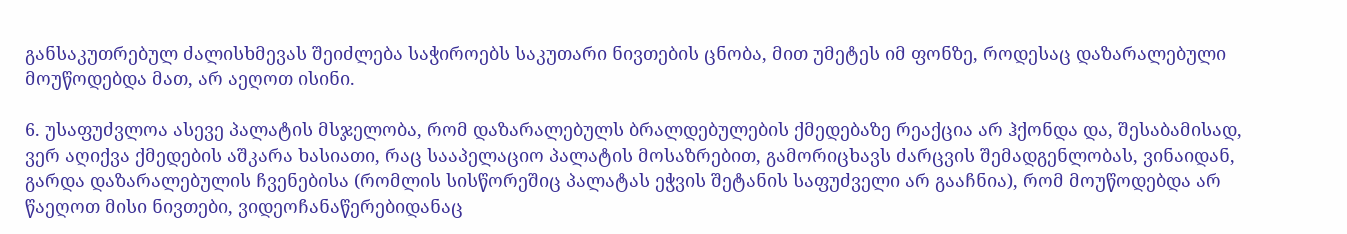განსაკუთრებულ ძალისხმევას შეიძლება საჭიროებს საკუთარი ნივთების ცნობა, მით უმეტეს იმ ფონზე, როდესაც დაზარალებული მოუწოდებდა მათ, არ აეღოთ ისინი.

6. უსაფუძვლოა ასევე პალატის მსჯელობა, რომ დაზარალებულს ბრალდებულების ქმედებაზე რეაქცია არ ჰქონდა და, შესაბამისად, ვერ აღიქვა ქმედების აშკარა ხასიათი, რაც სააპელაციო პალატის მოსაზრებით, გამორიცხავს ძარცვის შემადგენლობას, ვინაიდან, გარდა დაზარალებულის ჩვენებისა (რომლის სისწორეშიც პალატას ეჭვის შეტანის საფუძველი არ გააჩნია), რომ მოუწოდებდა არ წაეღოთ მისი ნივთები, ვიდეოჩანაწერებიდანაც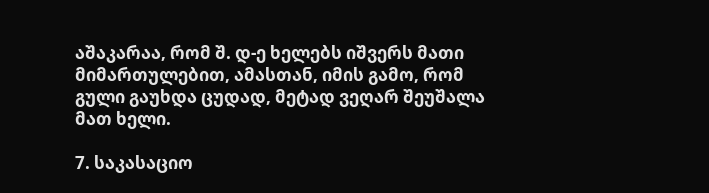აშაკარაა, რომ შ. დ-ე ხელებს იშვერს მათი მიმართულებით, ამასთან, იმის გამო, რომ გული გაუხდა ცუდად, მეტად ვეღარ შეუშალა მათ ხელი.

7. საკასაციო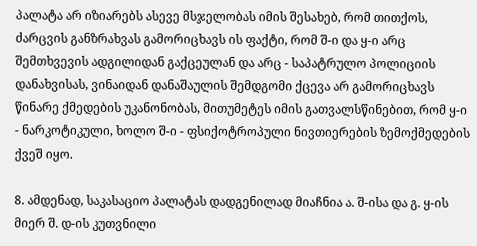პალატა არ იზიარებს ასევე მსჯელობას იმის შესახებ, რომ თითქოს, ძარცვის განზრახვას გამორიცხავს ის ფაქტი, რომ შ-ი და ყ-ი არც შემთხვევის ადგილიდან გაქცეულან და არც - საპატრულო პოლიციის დანახვისას, ვინაიდან დანაშაულის შემდგომი ქცევა არ გამორიცხავს წინარე ქმედების უკანონობას, მითუმეტეს იმის გათვალსწინებით, რომ ყ-ი - ნარკოტიკული, ხოლო შ-ი - ფსიქოტროპული ნივთიერების ზემოქმედების ქვეშ იყო.

8. ამდენად, საკასაციო პალატას დადგენილად მიაჩნია ა. შ-ისა და გ. ყ-ის მიერ შ. დ-ის კუთვნილი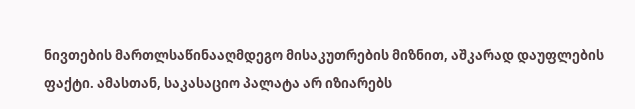ნივთების მართლსაწინააღმდეგო მისაკუთრების მიზნით, აშკარად დაუფლების ფაქტი. ამასთან, საკასაციო პალატა არ იზიარებს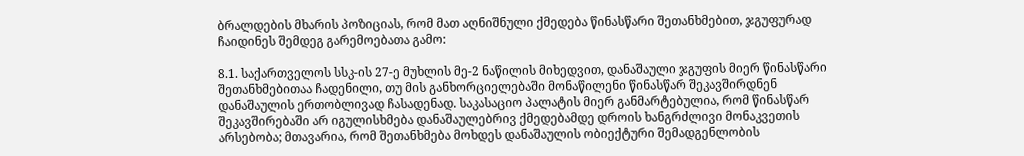ბრალდების მხარის პოზიციას, რომ მათ აღნიშნული ქმედება წინასწარი შეთანხმებით, ჯგუფურად ჩაიდინეს შემდეგ გარემოებათა გამო:

8.1. საქართველოს სსკ-ის 27-ე მუხლის მე-2 ნაწილის მიხედვით, დანაშაული ჯგუფის მიერ წინასწარი შეთანხმებითაა ჩადენილი, თუ მის განხორციელებაში მონაწილენი წინასწარ შეკავშირდნენ დანაშაულის ერთობლივად ჩასადენად. საკასაციო პალატის მიერ განმარტებულია, რომ წინასწარ შეკავშირებაში არ იგულისხმება დანაშაულებრივ ქმედებამდე დროის ხანგრძლივი მონაკვეთის არსებობა; მთავარია, რომ შეთანხმება მოხდეს დანაშაულის ობიექტური შემადგენლობის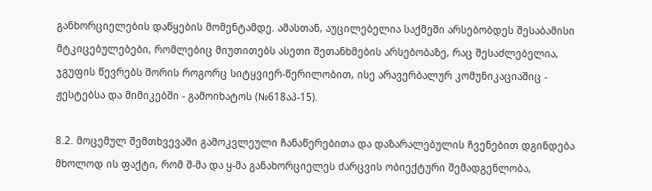განხორციელების დაწყების მომენტამდე. ამასთან, აუცილებელია საქმეში არსებობდეს შესაბამისი მტკიცებულებები, რომლებიც მიუთითებს ასეთი შეთანხმების არსებობაზე, რაც შესაძლებელია, ჯგუფის წევრებს შორის როგორც სიტყვიერ-წერილობით, ისე არავერბალურ კომუნიკაციაშიც - ჟესტებსა და მიმიკებში - გამოიხატოს (№618აპ-15).

8.2. მოცემულ შემთხვევაში გამოკვლეული ჩანაწერებითა და დაზარალებულის ჩვენებით დგინდება მხოლოდ ის ფაქტი, რომ შ-მა და ყ-მა განახორციელეს ძარცვის ობიექტური შემადგენლობა,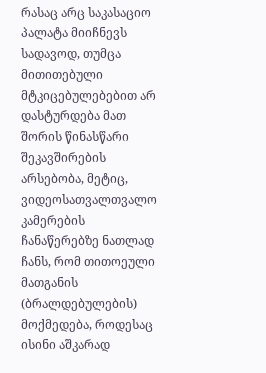რასაც არც საკასაციო პალატა მიიჩნევს სადავოდ, თუმცა მითითებული მტკიცებულებებით არ დასტურდება მათ შორის წინასწარი შეკავშირების არსებობა, მეტიც, ვიდეოსათვალთვალო კამერების ჩანაწერებზე ნათლად ჩანს, რომ თითოეული მათგანის (ბრალდებულების) მოქმედება, როდესაც ისინი აშკარად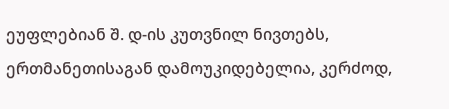ეუფლებიან შ. დ-ის კუთვნილ ნივთებს, ერთმანეთისაგან დამოუკიდებელია, კერძოდ,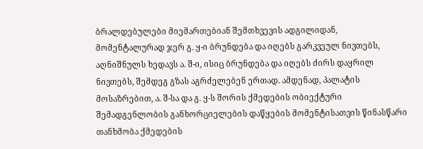ბრალდებულები მიემართებიან შემთხვევის ადგილიდან, მომენტალურად ჯერ გ. ყ-ი ბრუნდება და იღებს გარკვეულ ნივთებს, აღნიშნულს ხედავს ა. შ-ი, ისიც ბრუნდება და იღებს ძირს დაყრილ ნივთებს, შემდეგ გზას აგრძელებენ ერთად. ამდენად, პალატის მოსაზრებით, ა. შ-სა და გ. ყ-ს შორის ქმედების ობიექტური შემადგენლობის განხორციელების დაწყების მომენტისათვის წინასწარი თანხმობა ქმედების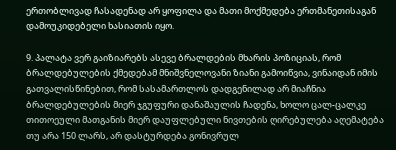ერთობლივად ჩასადენად არ ყოფილა და მათი მოქმედება ერთმანეთისაგან დამოუკიდებელი ხასიათის იყო.

9. პალატა ვერ გაიზიარებს ასევე ბრალდების მხარის პოზიციას, რომ ბრალდებულების ქმედებამ მნიშვნელოვანი ზიანი გამოიწვია, ვინაიდან იმის გათვალისწინებით, რომ სასამართლოს დადგენილად არ მიაჩნია ბრალდებულების მიერ ჯგუფური დანაშაულის ჩადენა, ხოლო ცალ-ცალკე თითოეული მათგანის მიერ დაუფლებული ნივთების ღირებულება აღემატება თუ არა 150 ლარს, არ დასტურდება გონივრულ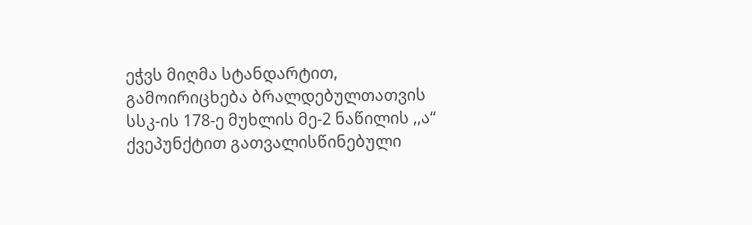ეჭვს მიღმა სტანდარტით, გამოირიცხება ბრალდებულთათვის სსკ-ის 178-ე მუხლის მე-2 ნაწილის ,,ა“ ქვეპუნქტით გათვალისწინებული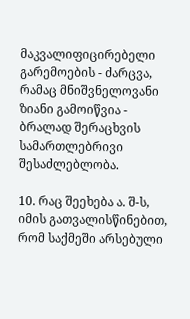მაკვალიფიცირებელი გარემოების - ძარცვა, რამაც მნიშვნელოვანი ზიანი გამოიწვია - ბრალად შერაცხვის სამართლებრივი შესაძლებლობა.

10. რაც შეეხება ა. შ-ს, იმის გათვალისწინებით, რომ საქმეში არსებული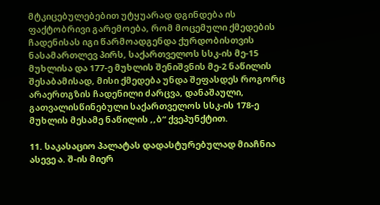მტკიცებულებებით უტყუარად დგინდება ის ფაქტობრივი გარემოება, რომ მოცემული ქმედების ჩადენისას იგი წარმოადგენდა ქურდობისთვის ნასამართლევ პირს, საქართველოს სსკ-ის მე-15 მუხლისა და 177-ე მუხლის შენიშვნის მე-2 ნაწილის შესაბამისად, მისი ქმედება უნდა შეფასდეს როგორც არაერთგზის ჩადენილი ძარცვა, დანაშაული, გათვალისწინებული საქართველოს სსკ-ის 178-ე მუხლის მესამე ნაწილის ,,ბ“ ქვეპუნქტით.

11. საკასაციო პალატას დადასტურებულად მიაჩნია ასევე ა. შ-ის მიერ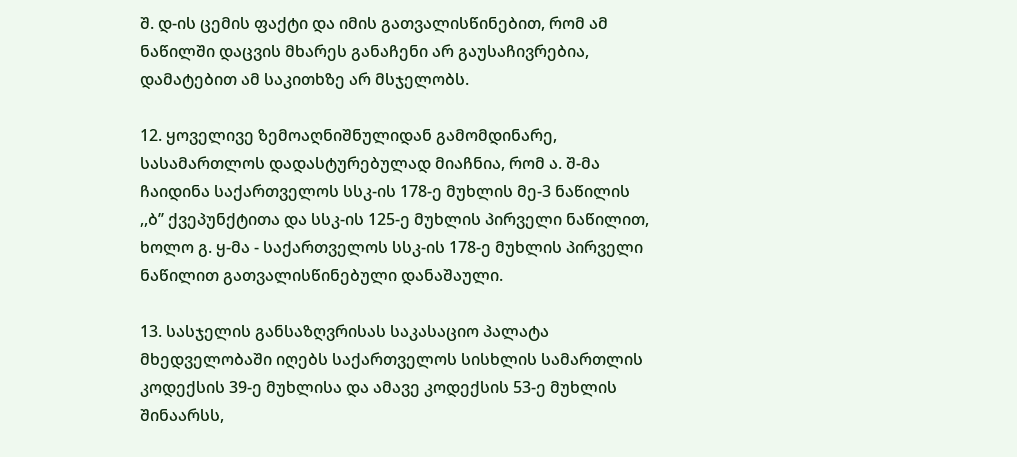შ. დ-ის ცემის ფაქტი და იმის გათვალისწინებით, რომ ამ ნაწილში დაცვის მხარეს განაჩენი არ გაუსაჩივრებია, დამატებით ამ საკითხზე არ მსჯელობს.

12. ყოველივე ზემოაღნიშნულიდან გამომდინარე, სასამართლოს დადასტურებულად მიაჩნია, რომ ა. შ-მა ჩაიდინა საქართველოს სსკ-ის 178-ე მუხლის მე-3 ნაწილის ,,ბ’’ ქვეპუნქტითა და სსკ-ის 125-ე მუხლის პირველი ნაწილით, ხოლო გ. ყ-მა - საქართველოს სსკ-ის 178-ე მუხლის პირველი ნაწილით გათვალისწინებული დანაშაული.

13. სასჯელის განსაზღვრისას საკასაციო პალატა მხედველობაში იღებს საქართველოს სისხლის სამართლის კოდექსის 39-ე მუხლისა და ამავე კოდექსის 53-ე მუხლის შინაარსს,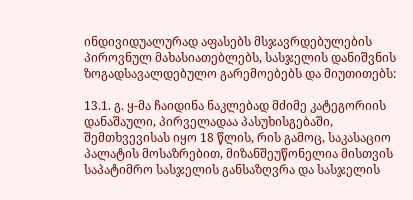ინდივიდუალურად აფასებს მსჯავრდებულების პიროვნულ მახასიათებლებს, სასჯელის დანიშვნის ზოგადსავალდებულო გარემოებებს და მიუთითებს:

13.1. გ. ყ-მა ჩაიდინა ნაკლებად მძიმე კატეგორიის დანაშაული, პირველადაა პასუხისგებაში, შემთხვევისას იყო 18 წლის, რის გამოც, საკასაციო პალატის მოსაზრებით, მიზანშეუწონელია მისთვის საპატიმრო სასჯელის განსაზღვრა და სასჯელის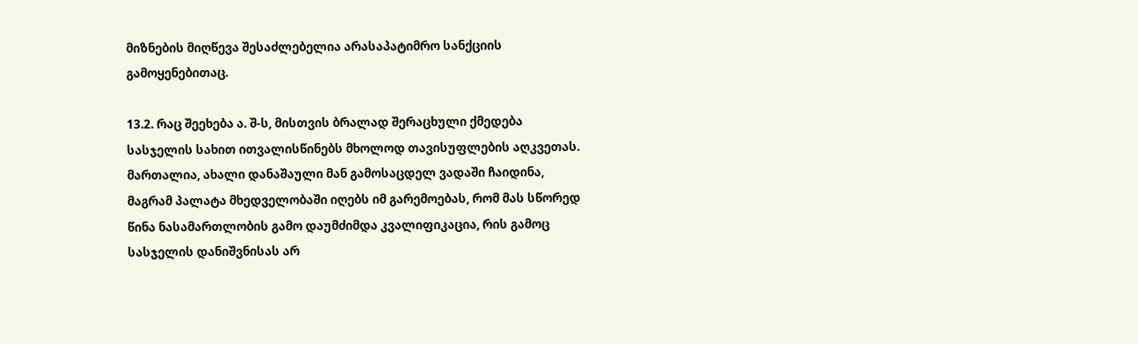მიზნების მიღწევა შესაძლებელია არასაპატიმრო სანქციის გამოყენებითაც.

13.2. რაც შეეხება ა. შ-ს, მისთვის ბრალად შერაცხული ქმედება სასჯელის სახით ითვალისწინებს მხოლოდ თავისუფლების აღკვეთას. მართალია, ახალი დანაშაული მან გამოსაცდელ ვადაში ჩაიდინა, მაგრამ პალატა მხედველობაში იღებს იმ გარემოებას, რომ მას სწორედ წინა ნასამართლობის გამო დაუმძიმდა კვალიფიკაცია, რის გამოც სასჯელის დანიშვნისას არ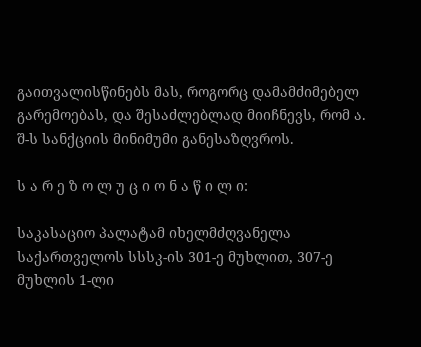გაითვალისწინებს მას, როგორც დამამძიმებელ გარემოებას, და შესაძლებლად მიიჩნევს, რომ ა. შ-ს სანქციის მინიმუმი განესაზღვროს.

ს ა რ ე ზ ო ლ უ ც ი ო ნ ა წ ი ლ ი:

საკასაციო პალატამ იხელმძღვანელა საქართველოს სსსკ-ის 301-ე მუხლით, 307-ე მუხლის 1-ლი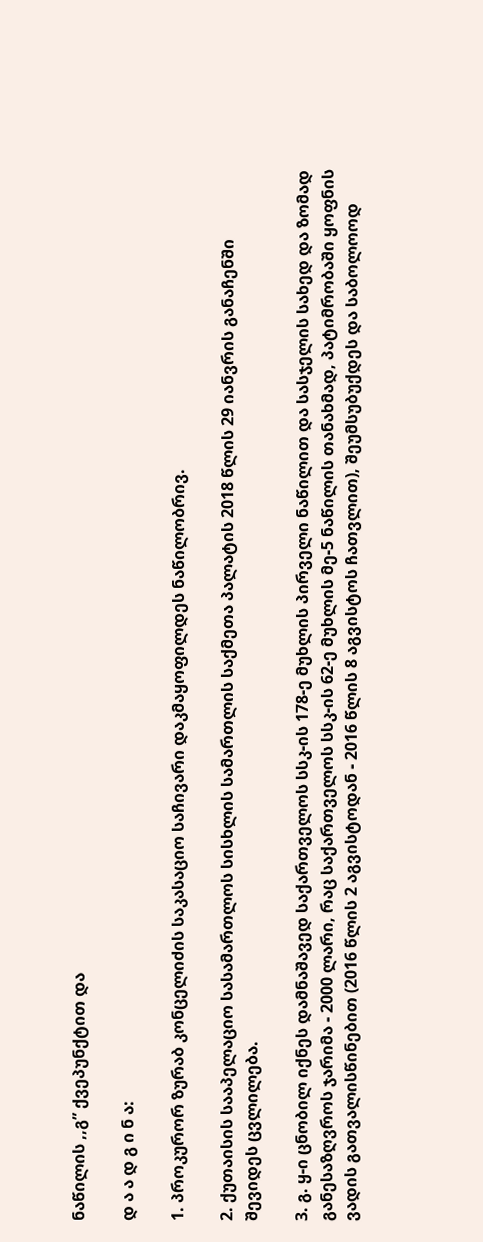ნაწილის ,,გ” ქვეპუნქტით და

დ ა ა დ გ ი ნ ა:

1. პროკურორ ზურაბ კონცელიძის საკასაციო საჩივარი დაკმაყოფილდეს ნაწილობრივ.

2. ქუთაისის სააპელაციო სასამართლოს სისხლის სამართლის საქმეთა პალატის 2018 წლის 29 იანვრის განაჩენში შევიდეს ცვლილება.

3. გ. ყ-ი ცნობილ იქნეს დამნაშავედ საქართველოს სსკ-ის 178-ე მუხლის პირველი ნაწილით და სასჯელის სახედ და ზომად განესაზღვროს ჯარიმა - 2000 ლარი, რაც საქართველოს სსკ-ის 62-ე მუხლის მე-5 ნაწილის თანახმად, პატიმრობაში ყოფნის ვადის გათვალისწინებით (2016 წლის 2 აგვისტოდან - 2016 წლის 8 აგვისტოს ჩათვლით), შეუმსუბუქდეს და საბოლოოდ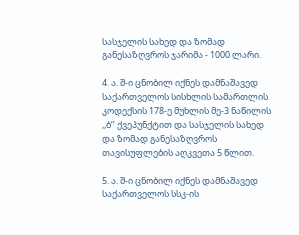სასჯელის სახედ და ზომად განესაზღვროს ჯარიმა - 1000 ლარი.

4. ა. შ-ი ცნობილ იქნეს დამნაშავედ საქართველოს სისხლის სამართლის კოდექსის 178-ე მუხლის მე-3 ნაწილის ,,ბ’’ ქვეპუნქტით და სასჯელის სახედ და ზომად განესაზღვროს თავისუფლების აღკვეთა 5 წლით.

5. ა. შ-ი ცნობილ იქნეს დამნაშავედ საქართველოს სსკ-ის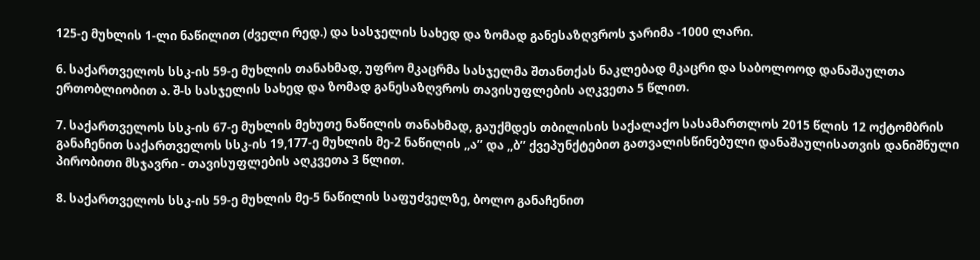125-ე მუხლის 1-ლი ნაწილით (ძველი რედ.) და სასჯელის სახედ და ზომად განესაზღვროს ჯარიმა -1000 ლარი.

6. საქართველოს სსკ-ის 59-ე მუხლის თანახმად, უფრო მკაცრმა სასჯელმა შთანთქას ნაკლებად მკაცრი და საბოლოოდ დანაშაულთა ერთობლიობით ა. შ-ს სასჯელის სახედ და ზომად განესაზღვროს თავისუფლების აღკვეთა 5 წლით.

7. საქართველოს სსკ-ის 67-ე მუხლის მეხუთე ნაწილის თანახმად, გაუქმდეს თბილისის საქალაქო სასამართლოს 2015 წლის 12 ოქტომბრის განაჩენით საქართველოს სსკ-ის 19,177-ე მუხლის მე-2 ნაწილის ,,ა’’ და ,,ბ’’ ქვეპუნქტებით გათვალისწინებული დანაშაულისათვის დანიშნული პირობითი მსჯავრი - თავისუფლების აღკვეთა 3 წლით.

8. საქართველოს სსკ-ის 59-ე მუხლის მე-5 ნაწილის საფუძველზე, ბოლო განაჩენით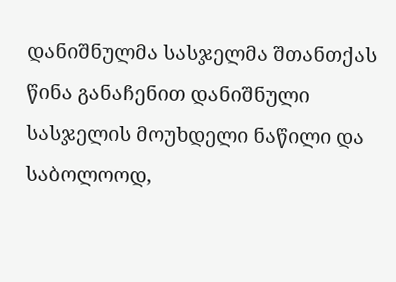დანიშნულმა სასჯელმა შთანთქას წინა განაჩენით დანიშნული სასჯელის მოუხდელი ნაწილი და საბოლოოდ,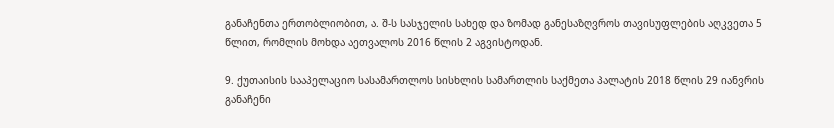განაჩენთა ერთობლიობით, ა. შ-ს სასჯელის სახედ და ზომად განესაზღვროს თავისუფლების აღკვეთა 5 წლით, რომლის მოხდა აეთვალოს 2016 წლის 2 აგვისტოდან.

9. ქუთაისის სააპელაციო სასამართლოს სისხლის სამართლის საქმეთა პალატის 2018 წლის 29 იანვრის განაჩენი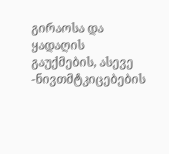გირაოსა და ყადაღის გაუქმების, ასევე -ნივთმტკიცებების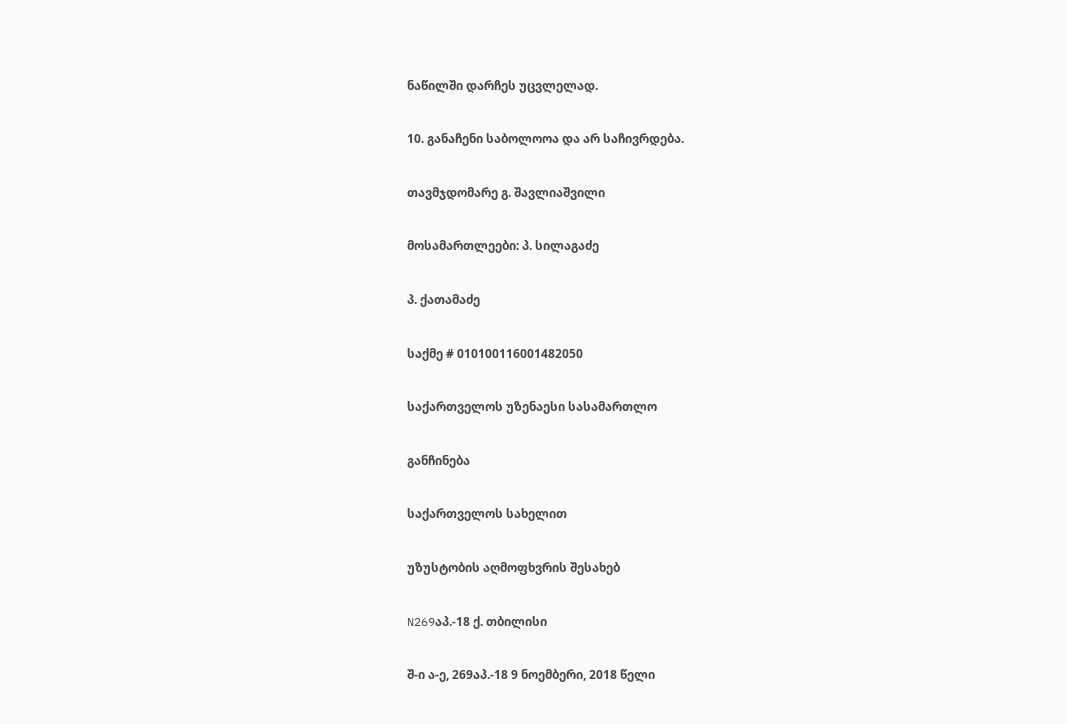ნაწილში დარჩეს უცვლელად.

10. განაჩენი საბოლოოა და არ საჩივრდება.

თავმჯდომარე გ. შავლიაშვილი

მოსამართლეები: პ. სილაგაძე

პ. ქათამაძე

საქმე # 010100116001482050

საქართველოს უზენაესი სასამართლო

განჩინება

საქართველოს სახელით

უზუსტობის აღმოფხვრის შესახებ

N269აპ.-18 ქ. თბილისი

შ-ი ა-ე, 269აპ.-18 9 ნოემბერი, 2018 წელი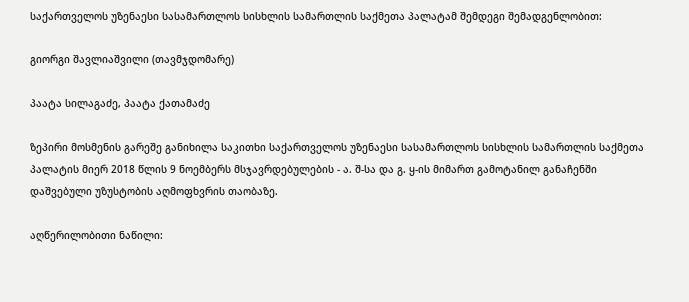საქართველოს უზენაესი სასამართლოს სისხლის სამართლის საქმეთა პალატამ შემდეგი შემადგენლობით:

გიორგი შავლიაშვილი (თავმჯდომარე)

პაატა სილაგაძე, პაატა ქათამაძე

ზეპირი მოსმენის გარეშე განიხილა საკითხი საქართველოს უზენაესი სასამართლოს სისხლის სამართლის საქმეთა პალატის მიერ 2018 წლის 9 ნოემბერს მსჯავრდებულების - ა. შ-სა და გ. ყ-ის მიმართ გამოტანილ განაჩენში დაშვებული უზუსტობის აღმოფხვრის თაობაზე.

აღწერილობითი ნაწილი: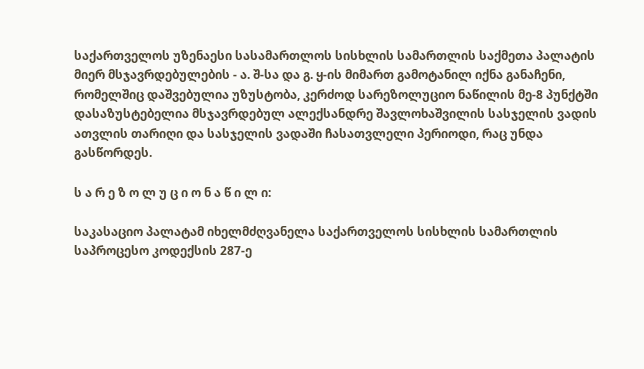საქართველოს უზენაესი სასამართლოს სისხლის სამართლის საქმეთა პალატის მიერ მსჯავრდებულების - ა. შ-სა და გ. ყ-ის მიმართ გამოტანილ იქნა განაჩენი, რომელშიც დაშვებულია უზუსტობა, კერძოდ სარეზოლუციო ნაწილის მე-8 პუნქტში დასაზუსტებელია მსჯავრდებულ ალექსანდრე შავლოხაშვილის სასჯელის ვადის ათვლის თარიღი და სასჯელის ვადაში ჩასათვლელი პერიოდი, რაც უნდა გასწორდეს.

ს ა რ ე ზ ო ლ უ ც ი ო ნ ა წ ი ლ ი:

საკასაციო პალატამ იხელმძღვანელა საქართველოს სისხლის სამართლის საპროცესო კოდექსის 287-ე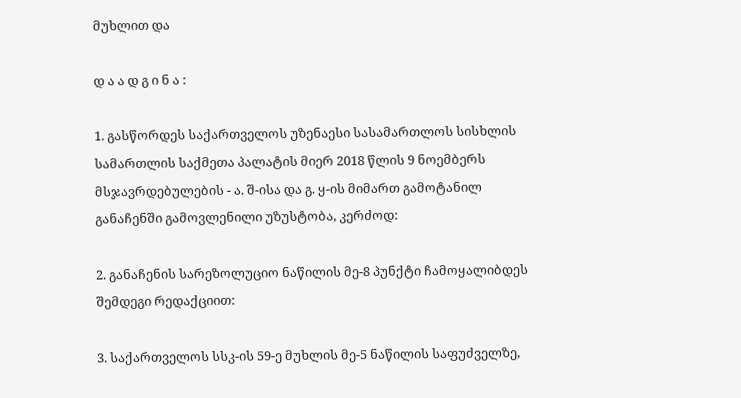მუხლით და

დ ა ა დ გ ი ნ ა :

1. გასწორდეს საქართველოს უზენაესი სასამართლოს სისხლის სამართლის საქმეთა პალატის მიერ 2018 წლის 9 ნოემბერს მსჯავრდებულების - ა. შ-ისა და გ. ყ-ის მიმართ გამოტანილ განაჩენში გამოვლენილი უზუსტობა, კერძოდ:

2. განაჩენის სარეზოლუციო ნაწილის მე-8 პუნქტი ჩამოყალიბდეს შემდეგი რედაქციით:

3. საქართველოს სსკ-ის 59-ე მუხლის მე-5 ნაწილის საფუძველზე,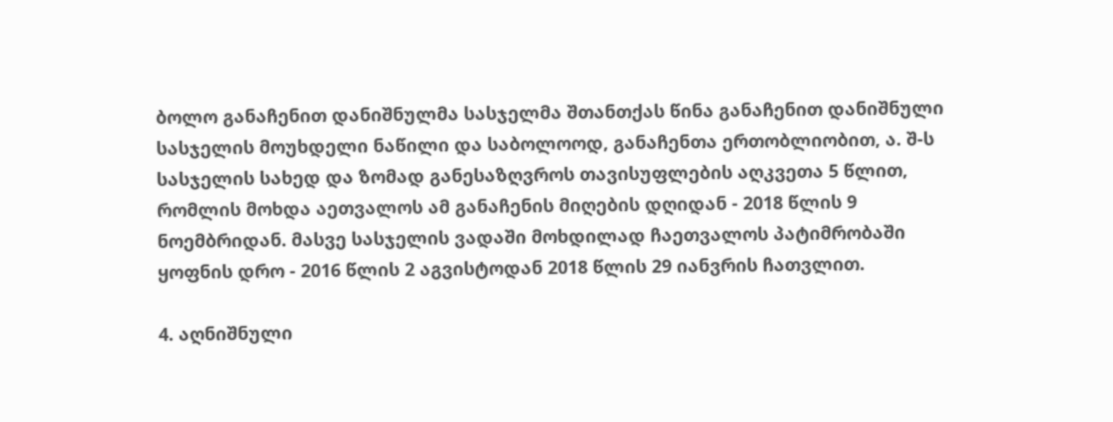ბოლო განაჩენით დანიშნულმა სასჯელმა შთანთქას წინა განაჩენით დანიშნული სასჯელის მოუხდელი ნაწილი და საბოლოოდ, განაჩენთა ერთობლიობით, ა. შ-ს სასჯელის სახედ და ზომად განესაზღვროს თავისუფლების აღკვეთა 5 წლით, რომლის მოხდა აეთვალოს ამ განაჩენის მიღების დღიდან - 2018 წლის 9 ნოემბრიდან. მასვე სასჯელის ვადაში მოხდილად ჩაეთვალოს პატიმრობაში ყოფნის დრო - 2016 წლის 2 აგვისტოდან 2018 წლის 29 იანვრის ჩათვლით.

4. აღნიშნული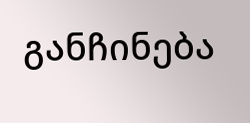განჩინება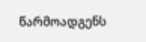წარმოადგენს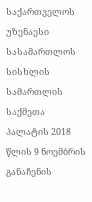საქართველოს უზენაესი სასამართლოს სისხლის სამართლის საქმეთა პალატის 2018 წლის 9 ნოემბრის განაჩენის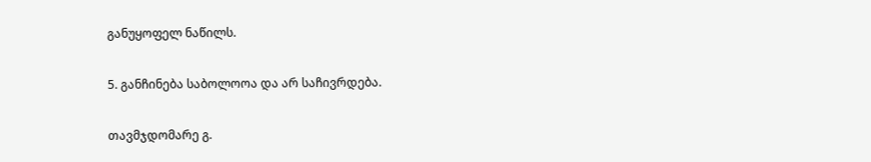განუყოფელ ნაწილს.

5. განჩინება საბოლოოა და არ საჩივრდება.

თავმჯდომარე გ.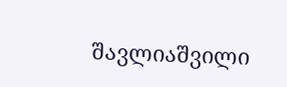შავლიაშვილი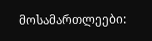მოსამართლეები: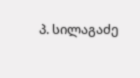პ. სილაგაძე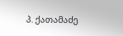პ. ქათამაძე